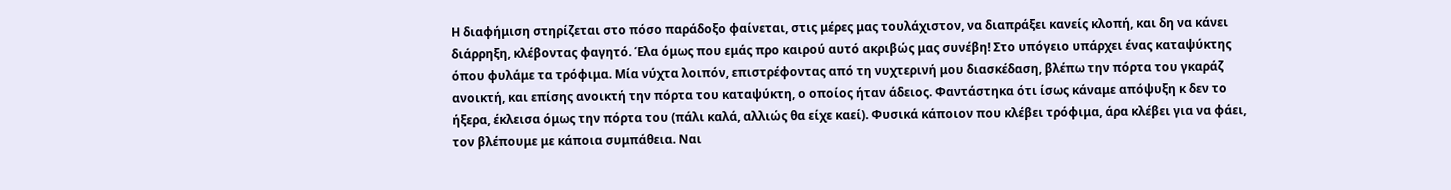Η διαφήμιση στηρίζεται στο πόσο παράδοξο φαίνεται, στις μέρες μας τουλάχιστον, να διαπράξει κανείς κλοπή, και δη να κάνει διάρρηξη, κλέβοντας φαγητό. Έλα όμως που εμάς προ καιρού αυτό ακριβώς μας συνέβη! Στο υπόγειο υπάρχει ένας καταψύκτης όπου φυλάμε τα τρόφιμα. Μία νύχτα λοιπόν, επιστρέφοντας από τη νυχτερινή μου διασκέδαση, βλέπω την πόρτα του γκαράζ ανοικτή, και επίσης ανοικτή την πόρτα του καταψύκτη, ο οποίος ήταν άδειος. Φαντάστηκα ότι ίσως κάναμε απόψυξη κ δεν το ήξερα, έκλεισα όμως την πόρτα του (πάλι καλά, αλλιώς θα είχε καεί). Φυσικά κάποιον που κλέβει τρόφιμα, άρα κλέβει για να φάει, τον βλέπουμε με κάποια συμπάθεια. Ναι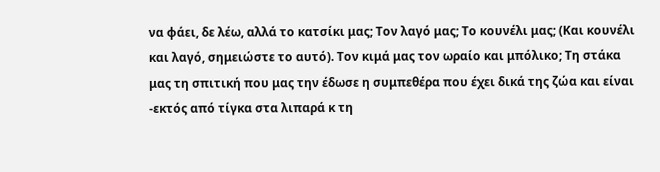να φάει, δε λέω, αλλά το κατσίκι μας; Τον λαγό μας; Το κουνέλι μας; (Και κουνέλι και λαγό, σημειώστε το αυτό). Τον κιμά μας τον ωραίο και μπόλικο; Τη στάκα μας τη σπιτική που μας την έδωσε η συμπεθέρα που έχει δικά της ζώα και είναι -εκτός από τίγκα στα λιπαρά κ τη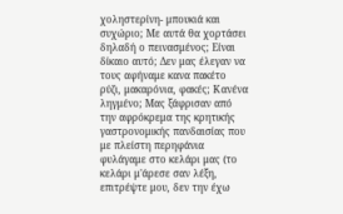χοληστερίνη- μπουκιά και συχώριο; Με αυτά θα χορτάσει δηλαδή ο πεινασμένος; Είναι δίκαιο αυτό; Δεν μας έλεγαν να τους αφήναμε κανα πακέτο ρύζι, μακαρόνια, φακές; Κανένα ληγμένο; Μας ξάφρισαν από την αφρόκρεμα της κρητικής γαστρονομικής πανδαισίας που με πλείστη περηφάνια φυλάγαμε στο κελάρι μας (το κελάρι μ'άρεσε σαν λέξη, επιτρέψτε μου, δεν την έχω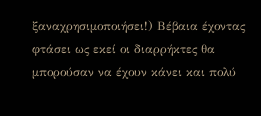ξαναχρησιμοποιήσει!) Βέβαια έχοντας φτάσει ως εκεί οι διαρρήκτες θα μπορούσαν να έχουν κάνει και πολύ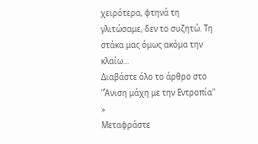χειρότερα, φτηνά τη γλιτώσαμε, δεν το συζητώ. Τη στάκα μας όμως ακόμα την κλαίω...
Διαβάστε όλο το άρθρο στο "Άνιση μάχη με την Εντροπία" »
Μεταφράστε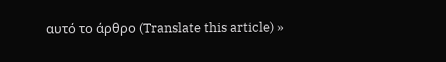αυτό το άρθρο (Translate this article) »